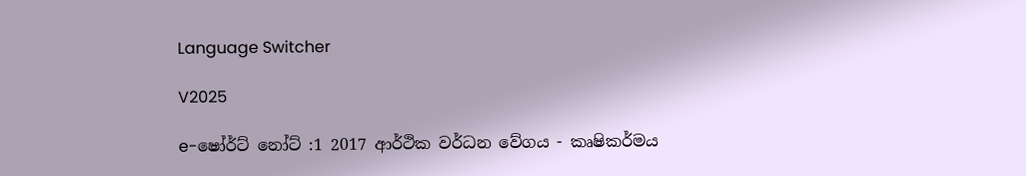Language Switcher

V2025

e-ෂෝර්ට් නෝට් :1 2017 ආර්ථික වර්ධන වේගය - කෘෂිකර්මය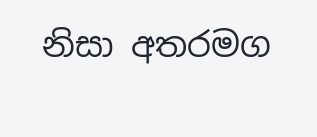නිසා අතරමග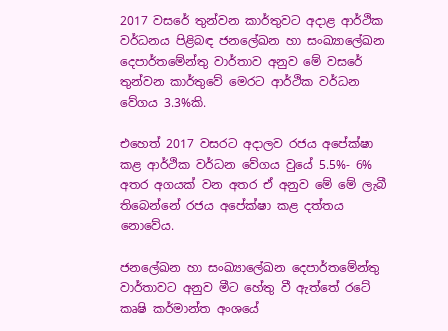2017 වසරේ තුන්වන කාර්තුවට අදාළ ආර්ථික වර්ධනය පිළිබඳ ජනලේඛන හා සංඛ්‍යාලේඛන දෙපාර්තමේන්තු වාර්තාව අනුව මේ වසරේ තුන්වන කාර්තුවේ මෙරට ආර්ථික වර්ධන වේගය 3.3%කි.

එහෙත් 2017 වසරට අදාලව රජය අපේක්ෂා කළ ආර්ථික වර්ධන වේගය වුයේ 5.5%- 6% අතර අගයක් වන අතර ඒ අනුව මේ මේ ලැබී තිබෙන්නේ රජය අපේක්ෂා කළ දත්තය නොවේය.

ජනලේඛන හා සංඛ්‍යාලේඛන දෙපාර්තමේන්තු වාර්තාවට අනුව මීට හේතු වී ඇත්තේ රටේ කෘෂි කර්මාන්ත අංශයේ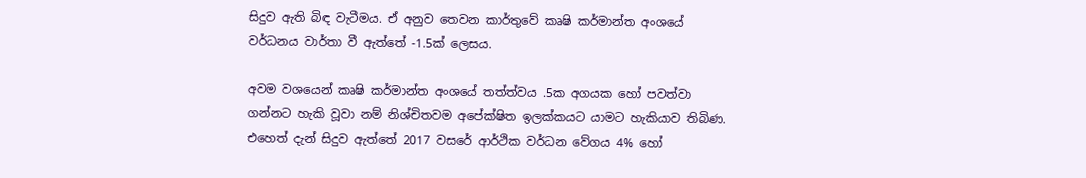සිදුව ඇති බිඳ වැටීමය. ඒ අනුව තෙවන කාර්තුවේ කෘෂි කර්මාන්ත අංශයේ වර්ධනය වාර්තා වී ඇත්තේ -1.5ක් ලෙසය.

අවම වශයෙන් කෘෂි කර්මාන්ත අංශයේ තත්ත්වය .5ක අගයක හෝ පවත්වා ගන්නට හැකි වූවා නම් නිශ්චිතවම අපේක්ෂිත ඉලක්කයට යාමට හැකියාව තිබිණ. එහෙත් දැන් සිදුව ඇත්තේ 2017 වසරේ ආර්ථික වර්ධන වේගය 4% හෝ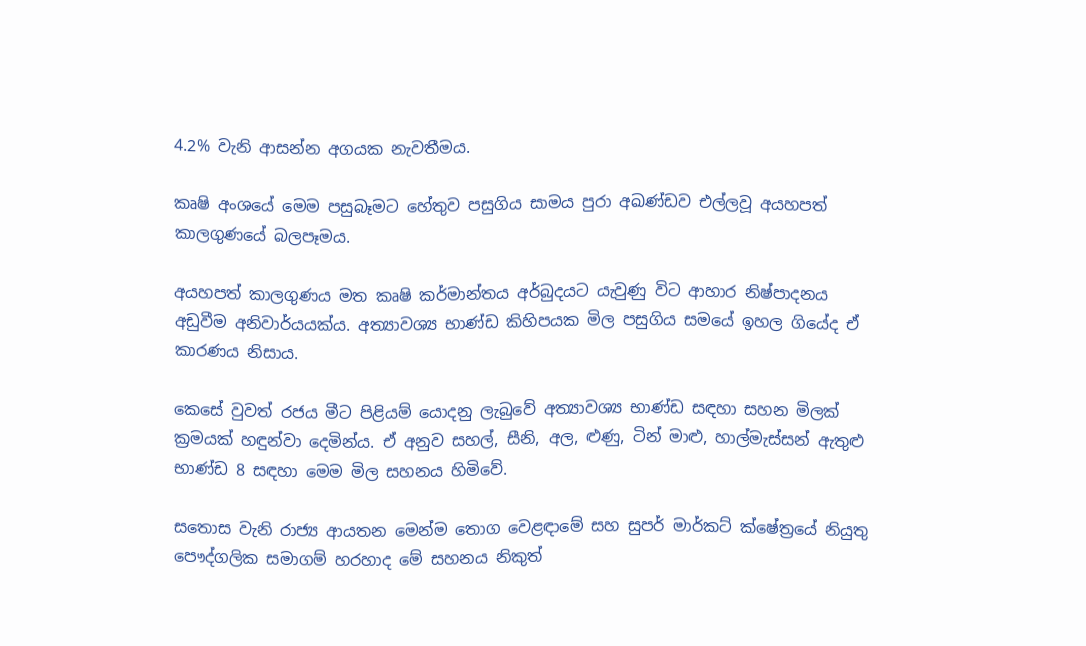4.2% වැනි ආසන්න අගයක නැවතීමය.

කෘෂි අංශයේ මෙම පසුබෑමට හේතුව පසුගිය සාමය පුරා අඛණ්ඩව එල්ලවූ අයහපත් කාලගුණයේ බලපෑමය.

අයහපත් කාලගුණය මත කෘෂි කර්මාන්තය අර්බුදයට යැවුණු විට ආහාර නිෂ්පාදනය අඩුවීම අනිවාර්යයක්ය. අත්‍යාවශ්‍ය භාණ්ඩ කිහිපයක මිල පසුගිය සමයේ ඉහල ගියේද ඒ කාරණය නිසාය.

කෙසේ වුවත් රජය මීට පිළියම් යොදනු ලැබුවේ අත්‍යාවශ්‍ය භාණ්ඩ සඳහා සහන මිලක් ක්‍රමයක් හඳුන්වා දෙමින්ය. ඒ අනුව සහල්, සීනි, අල, ළුණු, ටින් මාළු, හාල්මැස්සන් ඇතුළු භාණ්ඩ 8 සඳහා මෙම මිල සහනය හිමිවේ.

සතොස වැනි රාජ්‍ය ආයතන මෙන්ම තොග වෙළඳාමේ සහ සුපර් මාර්කට් ක්ෂේත්‍රයේ නියුතු පෞද්ගලික සමාගම් හරහාද මේ සහනය නිකුත්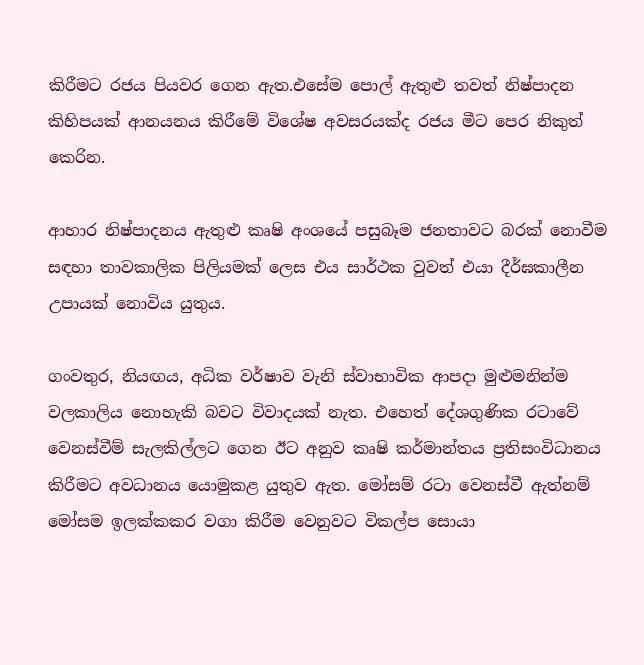කිරීමට රජය පියවර ගෙන ඇත.එසේම පොල් ඇතුළු තවත් නිෂ්පාදන කිහිපයක් ආනයනය කිරීමේ විශේෂ අවසරයක්ද රජය මීට පෙර නිකුත් කෙරින.

ආහාර නිෂ්පාදනය ඇතුළු කෘෂි අංශයේ පසුබෑම ජනතාවට බරක් නොවීම සඳහා තාවකාලික පිලියමක් ලෙස එය සාර්ථක වුවත් එයා දීර්ඝකාලීන උපායක් නොවිය යුතුය.

ගංවතුර, නියඟය, අධික වර්ෂාව වැනි ස්වාභාවික ආපදා මුළුමනින්ම වලකාලිය නොහැකි බවට විවාදයක් නැත. එහෙත් දේශගුණික රටාවේ වෙනස්වීම් සැලකිල්ලට ගෙන ඊට අනුව කෘෂි කර්මාන්තය ප්‍රතිසංවිධානය කිරීමට අවධානය යොමුකළ යුතුව ඇත. මෝසම් රටා වෙනස්වී ඇත්නම් මෝසම ඉලක්කකර වගා කිරීම වෙනුවට විකල්ප සොයා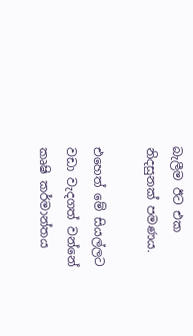බැලීම ඊට එක නිදසුනක් පමණය.

එහෙත් මේ සියල්ලට වඩා වැදගත් වන්නේ කෘෂි කර්මාන්තය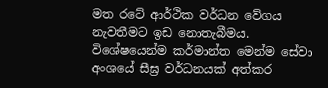මත රටේ ආර්ථික වර්ධන වේගය නැවතීමට ඉඩ නොතැබීමය. විශේෂයෙන්ම කර්මාන්ත මෙන්ම සේවා අංශයේ සීඝ්‍ර වර්ධනයක් අත්කර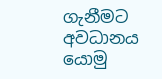ගැනීමට අවධානය යොමු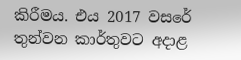කිරීමය. එය 2017 වසරේ තුන්වන කාර්තුවට අදාළ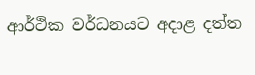ආර්ථික වර්ධනයට අදාළ දත්ත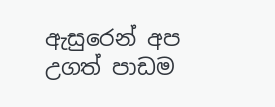ඇසුරෙන් අප උගත් පාඩම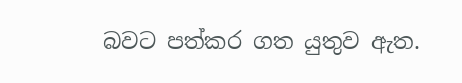බවට පත්කර ගත යුතුව ඇත.